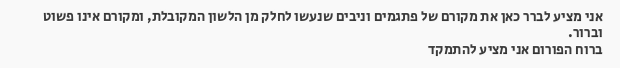אני מציע לברר כאן את מקורם של פתגמים וניבים שנעשו לחלק מן הלשון המקובלת, ומקורם אינו פשוט וברור.
ברוח הפורום אני מציע להתמקד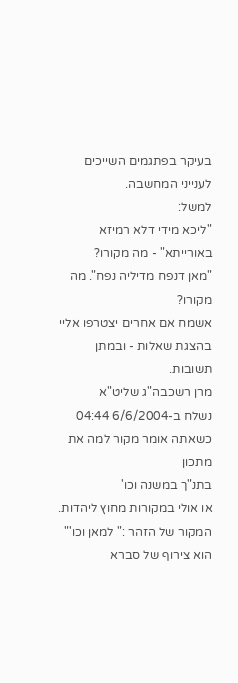בעיקר בפתגמים השייכים לענייני המחשבה.
למשל:
"ליכא מידי דלא רמיזא באורייתא" - מה מקורו?
"מאן דנפח מדיליה נפח". מה מקורו?
אשמח אם אחרים יצטרפו אליי בהצגת שאלות - ובמתן תשובות.
מרן רשכבה"ג שליט"א
נשלח ב-6/6/2004 04:44
כשאתה אומר מקור למה את מתכון
בתנ"ך במשנה וכו'
או אולי במקורות מחוץ ליהדות.
המקור של הזהר :" למאן וכו'" הוא צירוף של סברא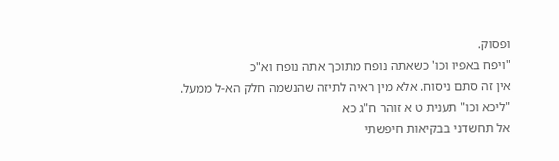ופסוק.
"ויפח באפיו וכו' כשאתה נופח מתוכך אתה נופח וא"כ
אין זה סתם ניסוח. אלא מין ראיה לתיזה שהנשמה חלק הא-ל ממעל.
"ליכא וכו" תענית ט א זוהר ח"ג כא
אל תחשדני בבקיאות חיפשתי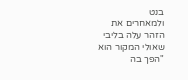בנט
ולמאחרים את הזהר עלה בליבי שאולי המקור הוא "הפך בה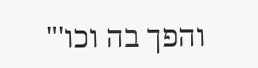והפך בה וכו'"